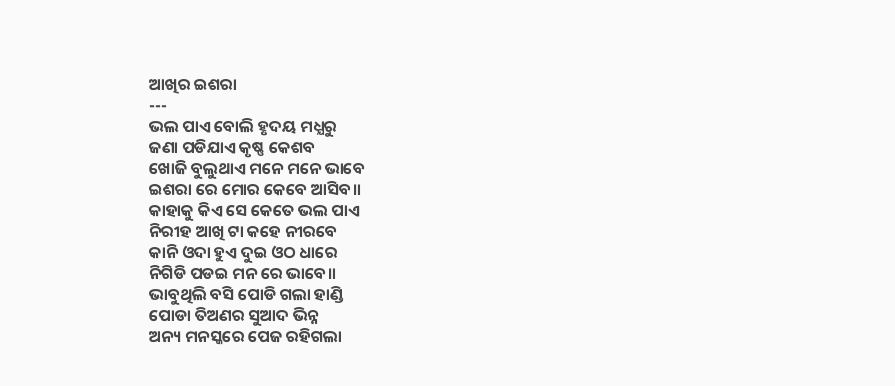ଆଖିର ଇଶରା
---
ଭଲ ପାଏ ବୋଲି ହୃଦୟ ମଧ୍ଯରୁ
ଜଣା ପଡିଯାଏ କୃଷ୍ଣ କେଶବ
ଖୋଜି ବୁଲୁଥାଏ ମନେ ମନେ ଭାବେ
ଇଶରା ରେ ମୋର କେବେ ଆସିବ॥
କାହାକୁ କିଏ ସେ କେତେ ଭଲ ପାଏ
ନିରୀହ ଆଖି ଟା କହେ ନୀରବେ
କାନି ଓଦା ହୁଏ ଦୁଇ ଓଠ ଧାରେ
ନିଗିଡି ପଡଇ ମନ ରେ ଭାବେ॥
ଭାବୁଥିଲି ବସି ପୋଡି ଗଲା ହାଣ୍ଡି
ପୋଡା ତିଅଣର ସୁଆଦ ଭିନ୍ନ
ଅନ୍ୟ ମନସ୍କରେ ପେଜ ରହିଗଲା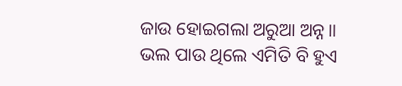ଜାଉ ହୋଇଗଲା ଅରୁଆ ଅନ୍ନ॥
ଭଲ ପାଉ ଥିଲେ ଏମିତି ବି ହୁଏ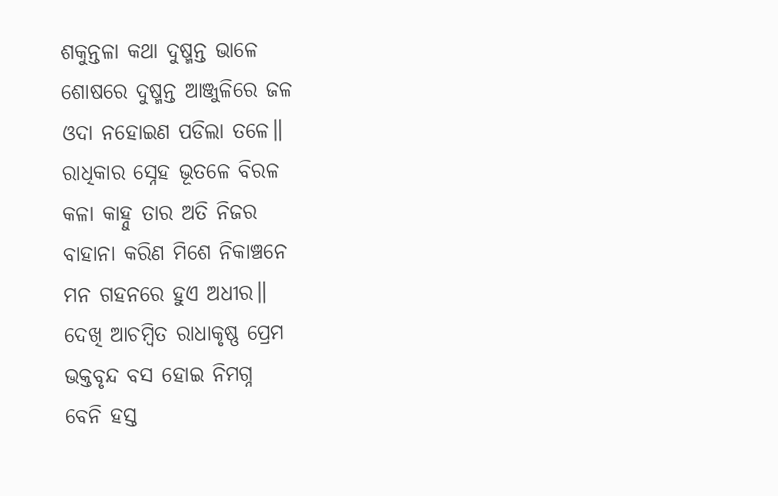ଶକୁନ୍ତଳା କଥା ଦୁଷ୍ମନ୍ତ ଭାଳେ
ଶୋଷରେ ଦୁଷ୍ମନ୍ତ ଆଞ୍ଜୁଳିରେ ଜଳ
ଓଦା ନହୋଇଣ ପଡିଲା ତଳେ॥
ରାଧିକାର ସ୍ନେହ ଭୂତଳେ ବିରଳ
କଳା କାହ୍ନୁ ତାର ଅତି ନିଜର
ବାହାନା କରିଣ ମିଶେ ନିକାଞ୍ଚନେ
ମନ ଗହନରେ ହୁଏ ଅଧୀର॥
ଦେଖି ଆଚମ୍ବିତ ରାଧାକୃଷ୍ଣ ପ୍ରେମ
ଭକ୍ତବୃନ୍ଦ ବସ ହୋଇ ନିମଗ୍ନ
ବେନି ହସ୍ତ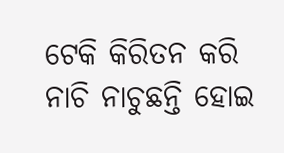ଟେକି କିରିତନ କରି
ନାଚି ନାଚୁଛନ୍ତି ହୋଇ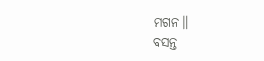ମଗନ॥
ବସନ୍ତ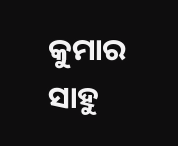କୁମାର ସାହୁ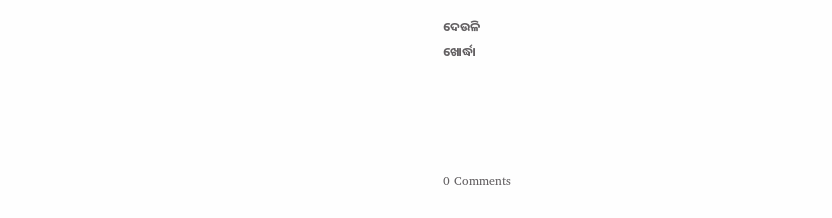ଦେଉଳି
ଖୋର୍ଦ୍ଧା




0 Comments